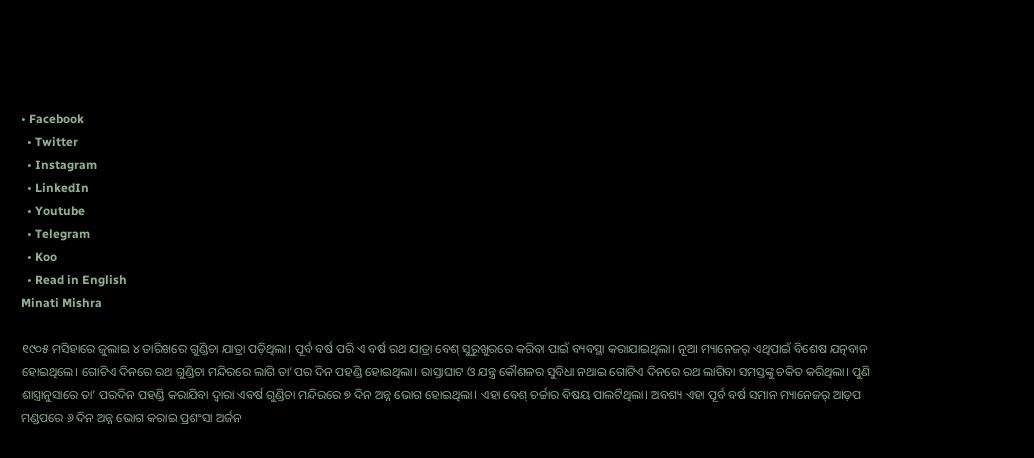• Facebook
  • Twitter
  • Instagram
  • LinkedIn
  • Youtube
  • Telegram
  • Koo
  • Read in English
Minati Mishra

୧୯୦୫ ମସିହାରେ ଜୁଲାଇ ୪ ତାରିଖରେ ଗୁଣ୍ଡିଚା ଯାତ୍ରା ପଡ଼ିଥିଲା। ପୂର୍ବ ବର୍ଷ ପରି ଏ ବର୍ଷ ରଥ ଯାତ୍ରା ବେଶ୍‌‌ ସୁରୁଖୁରରେ କରିବା ପାଇଁ ବ୍ୟବସ୍ଥା କରାଯାଇଥିଲା। ନୂଆ ମ୍ୟାନେଜର୍‌‌ ଏଥିପାଇଁ ବିଶେଷ ଯତ୍ନବାନ ହୋଇଥିଲେ। ଗୋଟିଏ ଦିନରେ ରଥ ଗୁଣ୍ଡିଚା ମନ୍ଦିରରେ ଲାଗି ତା’ପର ଦିନ ପହଣ୍ଡି ହୋଇଥିଲା। ରାସ୍ତାଘାଟ ଓ ଯନ୍ତ୍ର କୌଶଳର ସୁବିଧା ନଥାଇ ଗୋଟିଏ ଦିନରେ ରଥ ଲାଗିବା ସମସ୍ତଙ୍କୁ ଚକିତ କରିଥିଲା। ପୁଣି ଶାସ୍ତ୍ରାନୁସାରେ ତା’ ପରଦିନ ପହଣ୍ଡି କରାଯିବା ଦ୍ୱାରା ଏବର୍ଷ ଗୁଣ୍ଡିଚା ମନ୍ଦିରରେ ୭ ଦିନ ଅନ୍ନ ଭୋଗ ହୋଇଥିଲା। ଏହା ବେଶ୍‌‌ ଚର୍ଚ୍ଚାର ବିଷୟ ପାଲଟିଥିଲା। ଅବଶ୍ୟ ଏହା ପୂର୍ବ ବର୍ଷ ସମାନ ମ୍ୟାନେଜର୍‌ ଆଡ଼ପ ମଣ୍ଡପରେ ୬ ଦିନ ଅନ୍ନ ଭୋଗ କରାଇ ପ୍ରଶଂସା ଅର୍ଜନ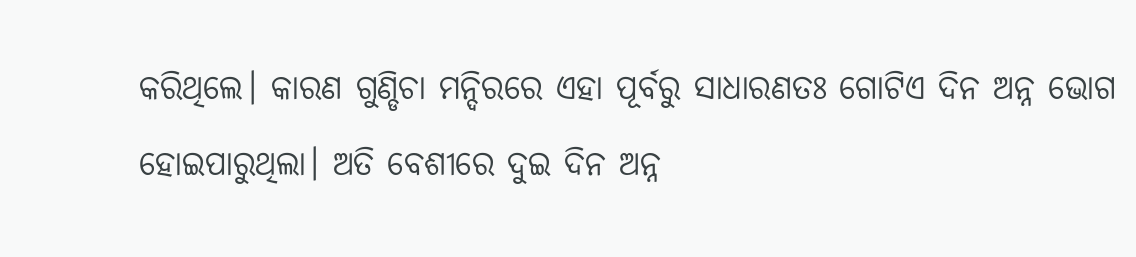କରିଥିଲେ। କାରଣ ଗୁଣ୍ଡିଚା ମନ୍ଦିରରେ ଏହା ପୂର୍ବରୁ ସାଧାରଣତଃ ଗୋଟିଏ ଦିନ ଅନ୍ନ ଭୋଗ ହୋଇପାରୁଥିଲା। ଅତି ବେଶୀରେ ଦୁଇ ଦିନ ଅନ୍ନ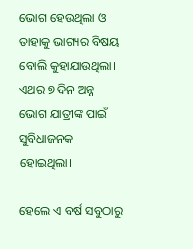ଭୋଗ ହେଉଥିଲା ଓ ତାହାକୁ ଭାଗ୍ୟର ବିଷୟ ବୋଲି କୁହାଯାଉଥିଲା। ଏଥର ୭ ଦିନ ଅନ୍ନ ଭୋଗ ଯାତ୍ରୀଙ୍କ ପାଇଁ ସୁବିଧାଜନକ ହୋଇଥିଲା।

ହେଲେ ଏ ବର୍ଷ ସବୁଠାରୁ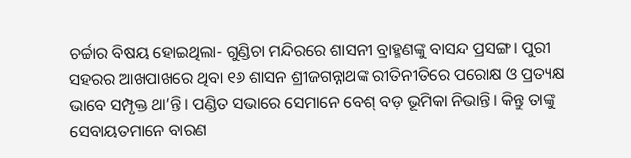ଚର୍ଚ୍ଚାର ବିଷୟ ହୋଇଥିଲା- ଗୁଣ୍ଡିଚା ମନ୍ଦିରରେ ଶାସନୀ ବ୍ରାହ୍ମଣଙ୍କୁ ବାସନ୍ଦ ପ୍ରସଙ୍ଗ। ପୁରୀ ସହରର ଆଖପାଖରେ ଥିବା ୧୬ ଶାସନ ଶ୍ରୀଜଗନ୍ନାଥଙ୍କ ରୀତିନୀତିରେ ପରୋକ୍ଷ ଓ ପ୍ରତ୍ୟକ୍ଷ ଭାବେ ସମ୍ପୃକ୍ତ ଥା’ନ୍ତି। ପଣ୍ଡିତ ସଭାରେ ସେମାନେ ବେଶ୍‌ ବଡ଼ ଭୂମିକା ନିଭାନ୍ତି। କିନ୍ତୁ ତାଙ୍କୁ ସେବାୟତମାନେ ବାରଣ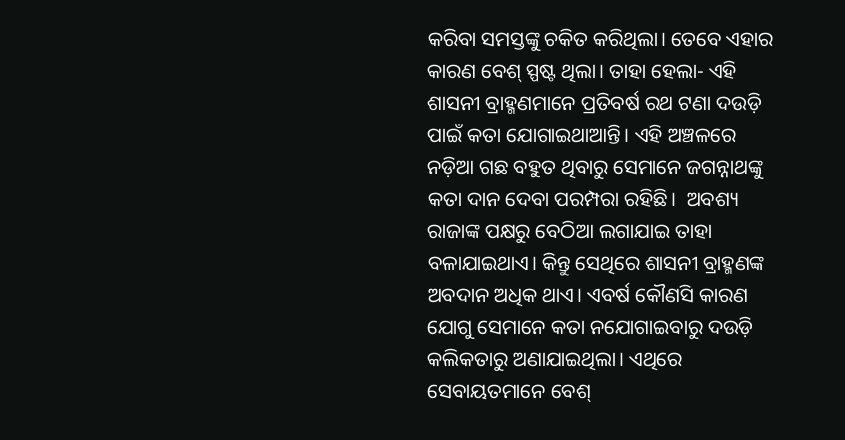କରିବା ସମସ୍ତଙ୍କୁ ଚକିତ କରିଥିଲା। ତେବେ ଏହାର କାରଣ ବେଶ୍‌ ସ୍ପଷ୍ଟ ଥିଲା। ତାହା ହେଲା- ଏହି ଶାସନୀ ବ୍ରାହ୍ମଣମାନେ ପ୍ରତିବର୍ଷ ରଥ ଟଣା ଦଉଡ଼ି ପାଇଁ କତା ଯୋଗାଇଥାଆନ୍ତି। ଏହି ଅଞ୍ଚଳରେ ନଡ଼ିଆ ଗଛ ବହୁତ ଥିବାରୁ ସେମାନେ ଜଗନ୍ନାଥଙ୍କୁ କତା ଦାନ ଦେବା ପରମ୍ପରା ରହିଛି।  ଅବଶ୍ୟ ରାଜାଙ୍କ ପକ୍ଷରୁ ବେଠିଆ ଲଗାଯାଇ ତାହା ବଳାଯାଇଥାଏ। କିନ୍ତୁ ସେଥିରେ ଶାସନୀ ବ୍ରାହ୍ମଣଙ୍କ ଅବଦାନ ଅଧିକ ଥାଏ। ଏବର୍ଷ କୌଣସି କାରଣ ଯୋଗୁ ସେମାନେ କତା ନଯୋଗାଇବାରୁ ଦଉଡ଼ି କଲିକତାରୁ ଅଣାଯାଇଥିଲା। ଏଥିରେ ସେବାୟତମାନେ ବେଶ୍‌‌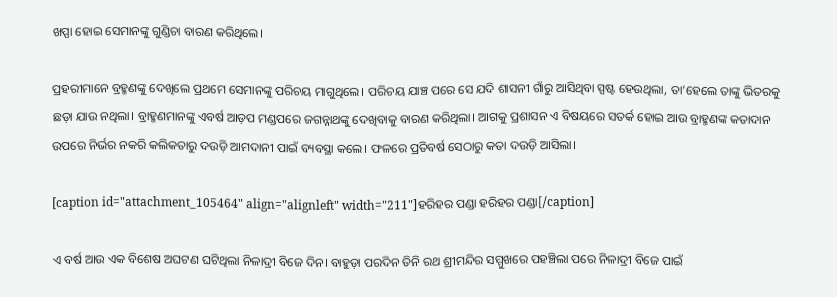ଖପ୍ପା ହୋଇ ସେମାନଙ୍କୁ ଗୁଣ୍ଡିଚା ବାରଣ କରିଥିଲେ।

ପ୍ରହରୀମାନେ ବ୍ରହ୍ମଣଙ୍କୁ ଦେଖିଲେ ପ୍ରଥମେ ସେମାନଙ୍କୁ ପରିଚୟ ମାଗୁଥିଲେ। ପରିଚୟ ଯାଞ୍ଚ ପରେ ସେ ଯଦି ଶାସନୀ ଗାଁରୁ ଆସିଥିବା ସ୍ପଷ୍ଟ ହେଉଥିଲା, ତା’ହେଲେ ତାଙ୍କୁ ଭିତରକୁ ଛଡ଼ା ଯାଉ ନଥିଲା। ବ୍ରାହ୍ମଣମାନଙ୍କୁ ଏବର୍ଷ ଆଡ଼ପ ମଣ୍ଡପରେ ଜଗନ୍ନାଥଙ୍କୁ ଦେଖିବାକୁ ବାରଣ କରିଥିଲା। ଆଗକୁ ପ୍ରଶାସନ ଏ ବିଷୟରେ ସତର୍କ ହୋଇ ଆଉ ବ୍ରାହ୍ମଣଙ୍କ କତାଦାନ ଉପରେ ନିର୍ଭର ନକରି କଲିକତାରୁ ଦଉଡ଼ି ଆମଦାନୀ ପାଇଁ ବ୍ୟବସ୍ଥା କଲେ। ଫଳରେ ପ୍ରତିବର୍ଷ ସେଠାରୁ କତା ଦଉଡ଼ି ଆସିଲା।

[caption id="attachment_105464" align="alignleft" width="211"]ହରିହର ପଣ୍ଡା ହରିହର ପଣ୍ଡା[/caption]

ଏ ବର୍ଷ ଆଉ ଏକ ବିଶେଷ ଅଘଟଣ ଘଟିଥିଲା ନିଳାଦ୍ରୀ ବିଜେ ଦିନ। ବାହୁଡ଼ା ପରଦିନ ତିନି ରଥ ଶ୍ରୀମନ୍ଦିର ସମ୍ମୁଖରେ ପହଞ୍ଚିଲା ପରେ ନିଳାଦ୍ରୀ ବିଜେ ପାଇଁ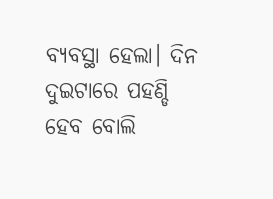ବ୍ୟବସ୍ଥା ହେଲା। ଦିନ ଦୁଇଟାରେ ପହଣ୍ଡି ହେବ ବୋଲି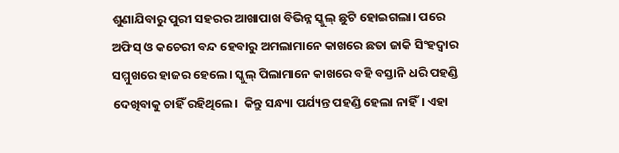ଶୁଣାଯିବାରୁ ପୁରୀ ସହରର ଆଖାପାଖ ବିଭିନ୍ନ ସ୍କୁଲ୍‌ ଛୁଟି ହୋଇଗଲା। ପରେ ଅଫିସ୍‌ ଓ କଚେରୀ ବନ୍ଦ ହେବାରୁ ଅମଲାମାନେ କାଖରେ ଛତା ଜାକି ସିଂହଦ୍ୱାର ସମ୍ମୁଖରେ ହାଜର ହେଲେ। ସ୍କୁଲ୍‌‌ ପିଲାମାନେ କାଖରେ ବହି ବସ୍ତାନି ଧରି ପହଣ୍ଡି ଦେଖିବାକୁ ଚାହିଁ ରହିଥିଲେ।  କିନ୍ତୁ ସନ୍ଧ୍ୟା ପର୍ଯ୍ୟନ୍ତ ପହଣ୍ଡି ହେଲା ନାହିଁ। ଏହା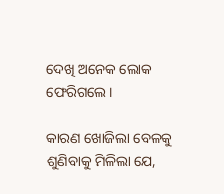ଦେଖି ଅନେକ ଲୋକ ଫେରିଗଲେ।

କାରଣ ଖୋଜିଲା ବେଳକୁ ଶୁଣିବାକୁ ମିଳିଲା ଯେ,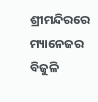ଶ୍ରୀମନ୍ଦିରରେ ମ୍ୟାନେଜର ବିଜୁଳି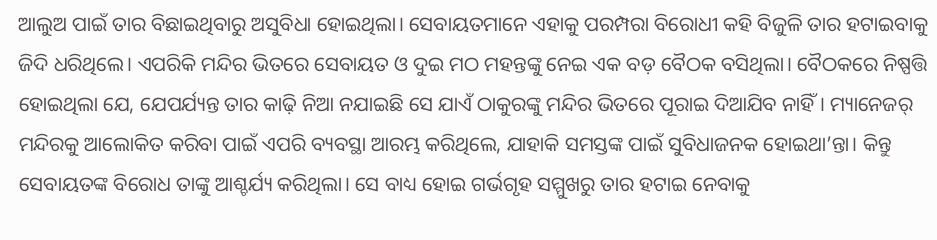ଆଲୁଅ ପାଇଁ ତାର ବିଛାଇଥିବାରୁ ଅସୁବିଧା ହୋଇଥିଲା। ସେବାୟତମାନେ ଏହାକୁ ପରମ୍ପରା ବିରୋଧୀ କହି ବିଜୁଳି ତାର ହଟାଇବାକୁ ଜିଦି ଧରିଥିଲେ। ଏପରିକି ମନ୍ଦିର ଭିତରେ ସେବାୟତ ଓ ଦୁଇ ମଠ ମହନ୍ତଙ୍କୁ ନେଇ ଏକ ବଡ଼ ବୈଠକ ବସିଥିଲା। ବୈଠକରେ ନିଷ୍ପତ୍ତି ହୋଇଥିଲା ଯେ, ଯେପର୍ଯ୍ୟନ୍ତ ତାର କାଢ଼ି ନିଆ ନଯାଇଛି ସେ ଯାଏଁ ଠାକୁରଙ୍କୁ ମନ୍ଦିର ଭିତରେ ପୂରାଇ ଦିଆଯିବ ନାହିଁ। ମ୍ୟାନେଜର୍‌ ମନ୍ଦିରକୁ ଆଲୋକିତ କରିବା ପାଇଁ ଏପରି ବ୍ୟବସ୍ଥା ଆରମ୍ଭ କରିଥିଲେ, ଯାହାକି ସମସ୍ତଙ୍କ ପାଇଁ ସୁବିଧାଜନକ ହୋଇଥା’ନ୍ତା। କିନ୍ତୁ ସେବାୟତଙ୍କ ବିରୋଧ ତାଙ୍କୁ ଆଶ୍ଚର୍ଯ୍ୟ କରିଥିଲା। ସେ ବାଧ୍ୟ ହୋଇ ଗର୍ଭଗୃହ ସମ୍ମୁଖରୁ ତାର ହଟାଇ ନେବାକୁ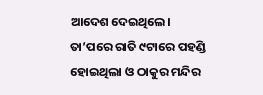ଆଦେଶ ଦେଇଥିଲେ।  ତା’ପରେ ରାତି ୯ଟାରେ ପହଣ୍ଡି ହୋଇଥିଲା ଓ ଠାକୁର ମନ୍ଦିର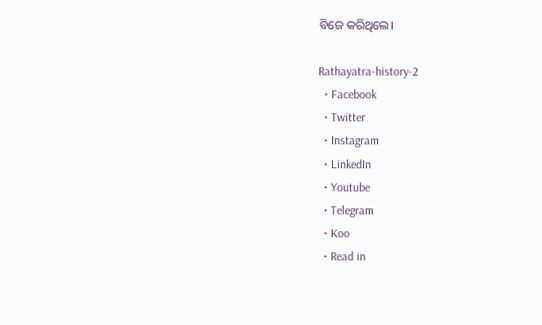ବିଜେ କରିଥିଲେ।

Rathayatra-history-2
  • Facebook
  • Twitter
  • Instagram
  • LinkedIn
  • Youtube
  • Telegram
  • Koo
  • Read in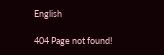English

404 Page not found!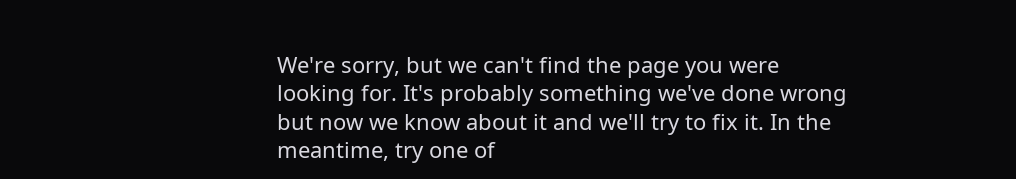We're sorry, but we can't find the page you were looking for. It's probably something we've done wrong but now we know about it and we'll try to fix it. In the meantime, try one of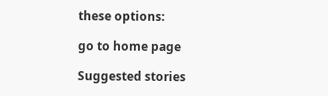these options:

go to home page

Suggested stories